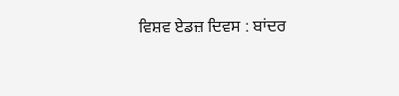ਵਿਸ਼ਵ ਏਡਜ਼ ਦਿਵਸ : ਬਾਂਦਰ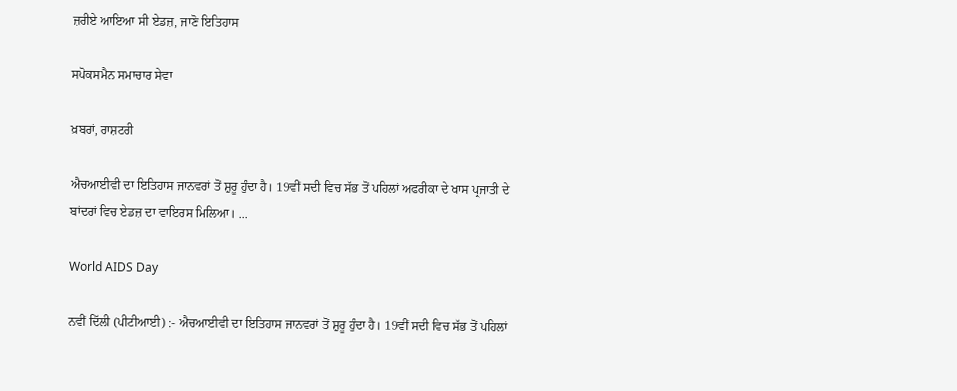ਜ਼ਰੀਏ ਆਇਆ ਸੀ ਏਡਜ਼, ਜਾਣੋ ਇਤਿਹਾਸ

ਸਪੋਕਸਮੈਨ ਸਮਾਚਾਰ ਸੇਵਾ

ਖ਼ਬਰਾਂ, ਰਾਸ਼ਟਰੀ

ਐਚਆਈਵੀ ਦਾ ਇਤਿਹਾਸ ਜਾਨਵਰਾਂ ਤੋਂ ਸ਼ੁਰੂ ਹੁੰਦਾ ਹੈ। 19ਵੀਂ ਸਦੀ ਵਿਚ ਸੱਭ ਤੋਂ ਪਹਿਲਾਂ ਅਫਰੀਕਾ ਦੇ ਖਾਸ ਪ੍ਰਜਾਤੀ ਦੇ ਬਾਂਦਰਾਂ ਵਿਚ ਏਡਜ਼ ਦਾ ਵਾਇਰਸ ਮਿਲਿਆ। ...

World AIDS Day

ਨਵੀਂ ਦਿੱਲੀ (ਪੀਟੀਆਈ) :- ਐਚਆਈਵੀ ਦਾ ਇਤਿਹਾਸ ਜਾਨਵਰਾਂ ਤੋਂ ਸ਼ੁਰੂ ਹੁੰਦਾ ਹੈ। 19ਵੀਂ ਸਦੀ ਵਿਚ ਸੱਭ ਤੋਂ ਪਹਿਲਾਂ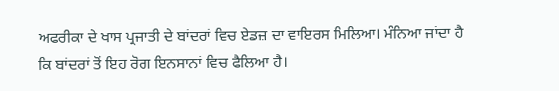ਅਫਰੀਕਾ ਦੇ ਖਾਸ ਪ੍ਰਜਾਤੀ ਦੇ ਬਾਂਦਰਾਂ ਵਿਚ ਏਡਜ਼ ਦਾ ਵਾਇਰਸ ਮਿਲਿਆ। ਮੰਨਿਆ ਜਾਂਦਾ ਹੈ ਕਿ ਬਾਂਦਰਾਂ ਤੋਂ ਇਹ ਰੋਗ ਇਨਸਾਨਾਂ ਵਿਚ ਫੈਲਿਆ ਹੈ।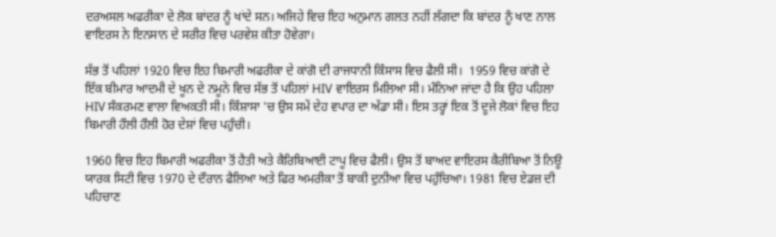ਦਰਅਸਲ ਅਫਰੀਕਾ ਦੇ ਲੋਕ ਬਾਂਦਰ ਨੂੰ ਖਾਂਦੇ ਸਨ। ਅਜਿਹੇ ਵਿਚ ਇਹ ਅਨੁਮਾਨ ਗਲਤ ਨਹੀਂ ਲੱਗਦਾ ਕਿ ਬਾਂਦਰ ਨੂੰ ਖਾਣ ਨਾਲ ਵਾਇਰਸ ਨੇ ਇਨਸਾਨ ਦੇ ਸਰੀਰ ਵਿਚ ਪਰਵੇਸ਼ ਕੀਤਾ ਹੋਵੇਗਾ।

ਸੱਭ ਤੋਂ ਪਹਿਲਾਂ 1920 ਵਿਚ ਇਹ ਬਿਮਾਰੀ ਅਫਰੀਕਾ ਦੇ ਕਾਂਗੋ ਦੀ ਰਾਜਧਾਨੀ ਕਿੰਸਾਸ ਵਿਚ ਫੈਲੀ ਸੀ।  1959 ਵਿਚ ਕਾਂਗੋ ਦੇ ਇੱਕ ਬੀਮਾਰ ਆਦਮੀ ਦੇ ਖੂਨ ਦੇ ਨਮੂਨੇ ਵਿਚ ਸੱਭ ਤੋਂ ਪਹਿਲਾਂ HIV ਵਾਇਰਸ ਮਿਲਿਆ ਸੀ। ਮੰਨਿਆ ਜਾਂਦਾ ਹੈ ਕਿ ਉਹ ਪਹਿਲਾ HIV ਸੰਕਰਮਣ ਵਾਲਾ ਵਿਅਕਤੀ ਸੀ। ਕਿੰਸ਼ਾਸਾ 'ਚ ਉਸ ਸਮੇਂ ਦੇਹ ਵਪਾਰ ਦਾ ਅੱਡਾ ਸੀ। ਇਸ ਤਰ੍ਹਾਂ ਇਕ ਤੋਂ ਦੂਜੇ ਲੋਕਾਂ ਵਿਚ ਇਹ ਬਿਮਾਰੀ ਹੌਲੀ ਹੌਲੀ ਹੋਰ ਦੇਸ਼ਾਂ ਵਿਚ ਪਹੁੰਚੀ।

1960 ਵਿਚ ਇਹ ਬਿਮਾਰੀ ਅਫਰੀਕਾ ਤੋਂ ਹੈਤੀ ਅਤੇ ਕੈਰਿਬਿਆਈ ਟਾਪੂ ਵਿਚ ਫੈਲੀ। ਉਸ ਤੋਂ ਬਾਅਦ ਵਾਇਰਸ ਕੈਰੀਬਿਆ ਤੋਂ ਨਿਊ ਯਾਰਕ ਸਿਟੀ ਵਿਚ 1970 ਦੇ ਦੌਰਾਨ ਫੈਲਿਆ ਅਤੇ ਫਿਰ ਅਮਰੀਕਾ ਤੋਂ ਬਾਕੀ ਦੁਨੀਆ ਵਿਚ ਪਹੁੰਚਿਆ। 1981 ਵਿਚ ਏਡਜ਼ ਦੀ ਪਹਿਚਾਣ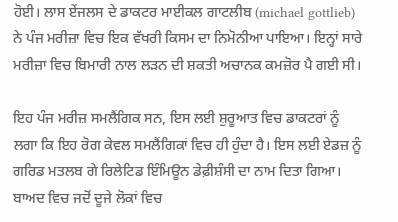ਹੋਈ। ਲਾਸ ਏਂਜਲਸ ਦੇ ਡਾਕਟਰ ਮਾਈਕਲ ਗਾਟਲੀਬ (michael gottlieb) ਨੇ ਪੰਜ ਮਰੀਜ਼ਾ ਵਿਚ ਇਕ ਵੱਖਰੀ ਕਿਸਮ ਦਾ ਨਿਮੋਨੀਆ ਪਾਇਆ। ਇਨ੍ਹਾਂ ਸਾਰੇ ਮਰੀਜ਼ਾ ਵਿਚ ਬਿਮਾਰੀ ਨਾਲ ਲੜਨ ਦੀ ਸ਼ਕਤੀ ਅਚਾਨਕ ਕਮਜ਼ੋਰ ਪੈ ਗਈ ਸੀ।

ਇਹ ਪੰਜ ਮਰੀਜ਼ ਸਮਲੈਂਗਿਕ ਸਨ, ਇਸ ਲਈ ਸ਼ੁਰੂਆਤ ਵਿਚ ਡਾਕਟਰਾਂ ਨੂੰ ਲਗਾ ਕਿ ਇਹ ਰੋਗ ਕੇਵਲ ਸਮਲੈਂਗਿਕਾਂ ਵਿਚ ਹੀ ਹੁੰਦਾ ਹੈ। ਇਸ ਲਈ ਏਡਜ਼ ਨੂੰ ਗਰਿਡ ਮਤਲਬ ਗੇ ਰਿਲੇਟਿਡ ਇੰਮਿਊਨ ਡੇਫ਼ੀਸ਼ੰਸੀ ਦਾ ਨਾਮ ਦਿਤਾ ਗਿਆ। ਬਾਅਦ ਵਿਚ ਜਦੋਂ ਦੂਜੇ ਲੋਕਾਂ ਵਿਚ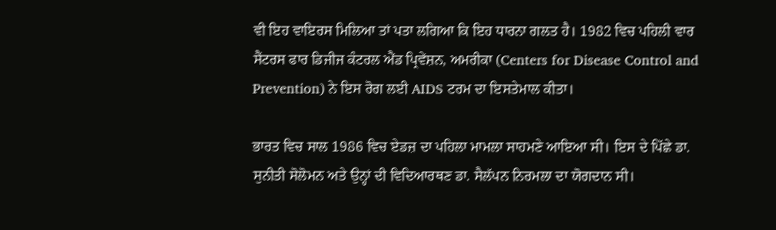ਵੀ ਇਹ ਵਾਇਰਸ ਮਿਲਿਆ ਤਾਂ ਪਤਾ ਲਗਿਆ ਕਿ ਇਹ ਧਾਰਨਾ ਗਲਤ ਹੈ। 1982 ਵਿਚ ਪਹਿਲੀ ਵਾਰ ਸੈਂਟਰਸ ਫਾਰ ਡਿਜੀਜ ਕੰਟਰਲ ਐਂਡ ਪ੍ਰਿਵੇਂਸ਼ਨ, ਅਮਰੀਕਾ (Centers for Disease Control and Prevention) ਨੇ ਇਸ ਰੋਗ ਲਈ AIDS ਟਰਮ ਦਾ ਇਸਤੇਮਾਲ ਕੀਤਾ।

ਭਾਰਤ ਵਿਚ ਸਾਲ 1986 ਵਿਚ ਏਡਜ਼ ਦਾ ਪਹਿਲਾ ਮਾਮਲਾ ਸਾਹਮਣੇ ਆਇਆ ਸੀ। ਇਸ ਦੇ ਪਿੱਛੇ ਡਾ. ਸੁਨੀਤੀ ਸੋਲੋਮਨ ਅਤੇ ਉਨ੍ਹਾਂ ਦੀ ਵਿਦਿਆਰਥਣ ਡਾ. ਸੈਲੱਪਨ ਨਿਰਮਲਾ ਦਾ ਯੋਗਦਾਨ ਸੀ।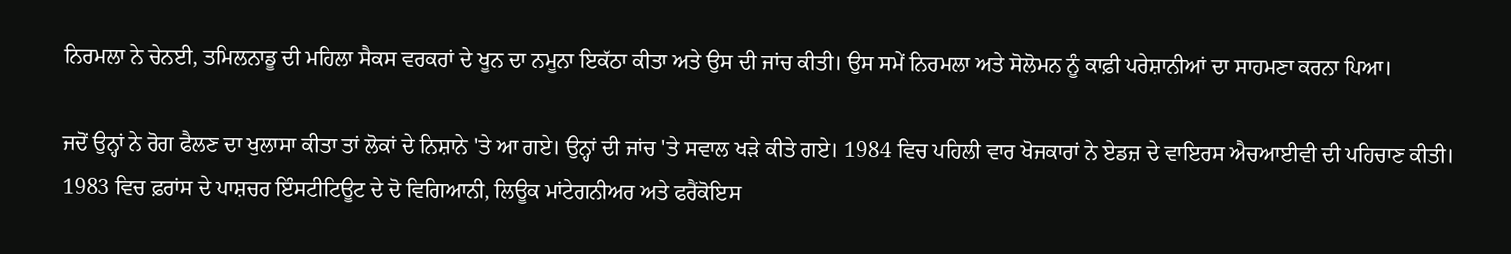ਨਿਰਮਲਾ ਨੇ ਚੇਨਈ, ਤਮਿਲਨਾਡੂ ਦੀ ਮਹਿਲਾ ਸੈਕਸ ਵਰਕਰਾਂ ਦੇ ਖੂਨ ਦਾ ਨਮੂਨਾ ਇਕੱਠਾ ਕੀਤਾ ਅਤੇ ਉਸ ਦੀ ਜਾਂਚ ਕੀਤੀ। ਉਸ ਸਮੇਂ ਨਿਰਮਲਾ ਅਤੇ ਸੋਲੋਮਨ ਨੂੰ ਕਾਫ਼ੀ ਪਰੇਸ਼ਾਨੀਆਂ ਦਾ ਸਾਹਮਣਾ ਕਰਨਾ ਪਿਆ।

ਜਦੋਂ ਉਨ੍ਹਾਂ ਨੇ ਰੋਗ ਫੈਲਣ ਦਾ ਖੁਲਾਸਾ ਕੀਤਾ ਤਾਂ ਲੋਕਾਂ ਦੇ ਨਿਸ਼ਾਨੇ 'ਤੇ ਆ ਗਏ। ਉਨ੍ਹਾਂ ਦੀ ਜਾਂਚ 'ਤੇ ਸਵਾਲ ਖੜੇ ਕੀਤੇ ਗਏ। 1984 ਵਿਚ ਪਹਿਲੀ ਵਾਰ ਖੋਜਕਾਰਾਂ ਨੇ ਏਡਜ਼ ਦੇ ਵਾਇਰਸ ਐਚਆਈਵੀ ਦੀ ਪਹਿਚਾਣ ਕੀਤੀ। 1983 ਵਿਚ ਫ਼ਰਾਂਸ ਦੇ ਪਾਸ਼ਚਰ ਇੰਸਟੀਟਿਊਟ ਦੇ ਦੋ ਵਿਗਿਆਨੀ, ਲਿਊਕ ਮਾਂਟੇਗਨੀਅਰ ਅਤੇ ਫਰੈਂਕੋਇਸ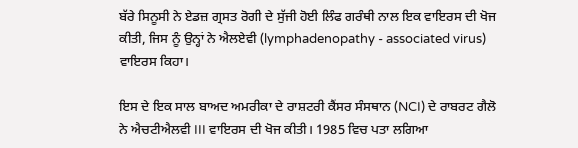ਬੱਰੇ ਸਿਨੂਸੀ ਨੇ ਏਡਜ਼ ਗ੍ਰਸਤ ਰੋਗੀ ਦੇ ਸੁੱਜੀ ਹੋਈ ਲਿੰਫ ਗਰੰਥੀ ਨਾਲ ਇਕ ਵਾਇਰਸ ਦੀ ਖੋਜ ਕੀਤੀ, ਜਿਸ ਨੂੰ ਉਨ੍ਹਾਂ ਨੇ ਐਲਏਵੀ (lymphadenopathy - associated virus) ਵਾਇਰਸ ਕਿਹਾ।

ਇਸ ਦੇ ਇਕ ਸਾਲ ਬਾਅਦ ਅਮਰੀਕਾ ਦੇ ਰਾਸ਼ਟਰੀ ਕੈਂਸਰ ਸੰਸਥਾਨ (NCI) ਦੇ ਰਾਬਰਟ ਗੈਲੋ ਨੇ ਐਚਟੀਐਲਵੀ III ਵਾਇਰਸ ਦੀ ਖੋਜ ਕੀਤੀ। 1985 ਵਿਚ ਪਤਾ ਲਗਿਆ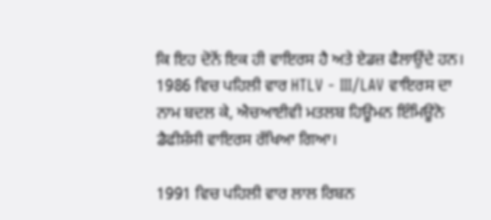ਕਿ ਇਹ ਦੋਨੋਂ ਇਕ ਹੀ ਵਾਇਰਸ ਹੈ ਅਤੇ ਏਡਜ਼ ਫੈਲਾਉਂਦੇ ਹਨ। 1986 ਵਿਚ ਪਹਿਲੀ ਵਾਰ HTLV - III/LAV ਵਾਇਰਸ ਦਾ ਨਾਮ ਬਦਲ ਕੇ, ਐਚਆਈਵੀ ਮਤਲਬ ਹਿਊਮਨ ਇੰਮਿਊਨੋ ਡੈਫੀਸ਼ੰਸੀ ਵਾਇਰਸ ਰੱਖਿਆ ਗਿਆ।

1991 ਵਿਚ ਪਹਿਲੀ ਵਾਰ ਲਾਲ ਰਿਬਨ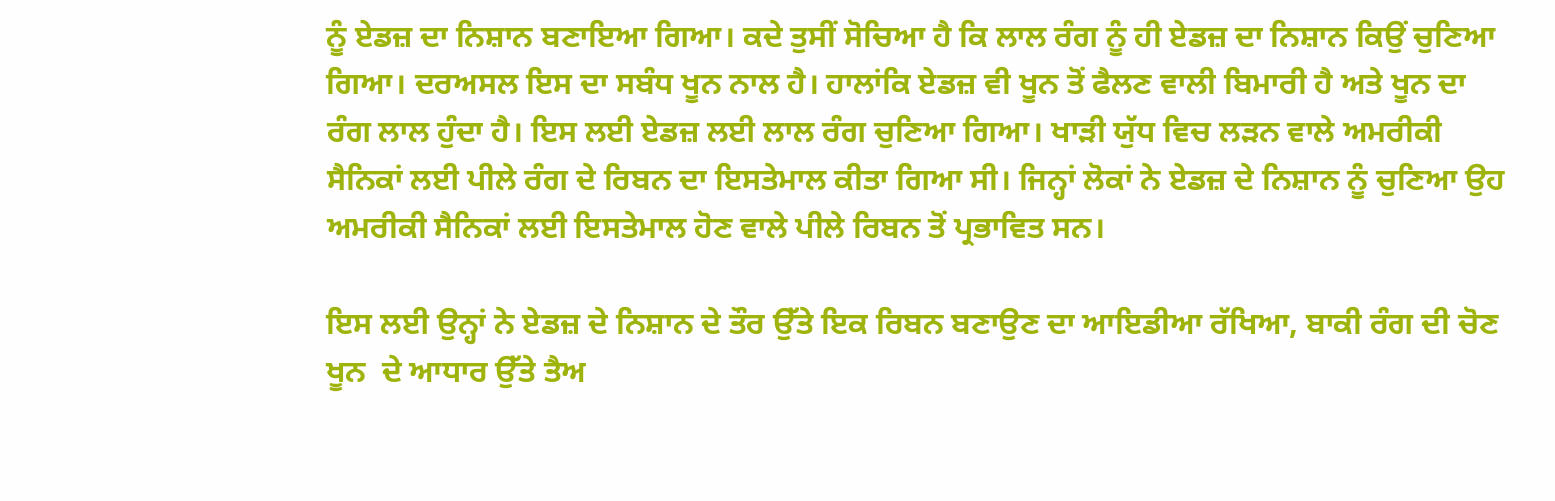ਨੂੰ ਏਡਜ਼ ਦਾ ਨਿਸ਼ਾਨ ਬਣਾਇਆ ਗਿਆ। ਕਦੇ ਤੁਸੀਂ ਸੋਚਿਆ ਹੈ ਕਿ ਲਾਲ ਰੰਗ ਨੂੰ ਹੀ ਏਡਜ਼ ਦਾ ਨਿਸ਼ਾਨ ਕਿਉਂ ਚੁਣਿਆ ਗਿਆ। ਦਰਅਸਲ ਇਸ ਦਾ ਸਬੰਧ ਖੂਨ ਨਾਲ ਹੈ। ਹਾਲਾਂਕਿ ਏਡਜ਼ ਵੀ ਖੂਨ ਤੋਂ ਫੈਲਣ ਵਾਲੀ ਬਿਮਾਰੀ ਹੈ ਅਤੇ ਖੂਨ ਦਾ ਰੰਗ ਲਾਲ ਹੁੰਦਾ ਹੈ। ਇਸ ਲਈ ਏਡਜ਼ ਲਈ ਲਾਲ ਰੰਗ ਚੁਣਿਆ ਗਿਆ। ਖਾੜੀ ਯੁੱਧ ਵਿਚ ਲੜਨ ਵਾਲੇ ਅਮਰੀਕੀ ਸੈਨਿਕਾਂ ਲਈ ਪੀਲੇ ਰੰਗ ਦੇ ਰਿਬਨ ਦਾ ਇਸਤੇਮਾਲ ਕੀਤਾ ਗਿਆ ਸੀ। ਜਿਨ੍ਹਾਂ ਲੋਕਾਂ ਨੇ ਏਡਜ਼ ਦੇ ਨਿਸ਼ਾਨ ਨੂੰ ਚੁਣਿਆ ਉਹ ਅਮਰੀਕੀ ਸੈਨਿਕਾਂ ਲਈ ਇਸਤੇਮਾਲ ਹੋਣ ਵਾਲੇ ਪੀਲੇ ਰਿਬਨ ਤੋਂ ਪ੍ਰਭਾਵਿਤ ਸਨ।

ਇਸ ਲਈ ਉਨ੍ਹਾਂ ਨੇ ਏਡਜ਼ ਦੇ ਨਿਸ਼ਾਨ ਦੇ ਤੌਰ ਉੱਤੇ ਇਕ ਰਿਬਨ ਬਣਾਉਣ ਦਾ ਆਇਡੀਆ ਰੱਖਿਆ, ਬਾਕੀ ਰੰਗ ਦੀ ਚੋਣ ਖੂਨ  ਦੇ ਆਧਾਰ ਉੱਤੇ ਤੈਅ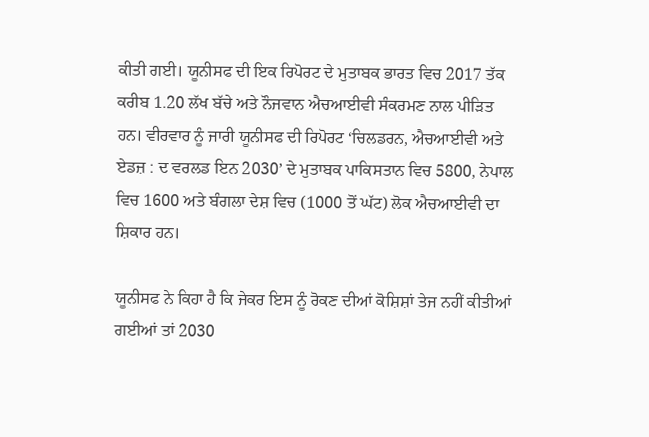ਕੀਤੀ ਗਈ। ਯੂਨੀਸਫ ਦੀ ਇਕ ਰਿਪੋਰਟ ਦੇ ਮੁਤਾਬਕ ਭਾਰਤ ਵਿਚ 2017 ਤੱਕ ਕਰੀਬ 1.20 ਲੱਖ ਬੱਚੇ ਅਤੇ ਨੌਜਵਾਨ ਐਚਆਈਵੀ ਸੰਕਰਮਣ ਨਾਲ ਪੀੜਿਤ ਹਨ। ਵੀਰਵਾਰ ਨੂੰ ਜਾਰੀ ਯੂਨੀਸਫ ਦੀ ਰਿਪੋਰਟ ‘ਚਿਲਡਰਨ, ਐਚਆਈਵੀ ਅਤੇ ਏਡਜ਼ : ਦ ਵਰਲਡ ਇਨ 2030’ ਦੇ ਮੁਤਾਬਕ ਪਾਕਿਸਤਾਨ ਵਿਚ 5800, ਨੇਪਾਲ ਵਿਚ 1600 ਅਤੇ ਬੰਗਲਾ ਦੇਸ਼ ਵਿਚ (1000 ਤੋਂ ਘੱਟ) ਲੋਕ ਐਚਆਈਵੀ ਦਾ ਸ਼ਿਕਾਰ ਹਨ।

ਯੂਨੀਸਫ ਨੇ ਕਿਹਾ ਹੈ ਕਿ ਜੇਕਰ ਇਸ ਨੂੰ ਰੋਕਣ ਦੀਆਂ ਕੋਸ਼ਿਸ਼ਾਂ ਤੇਜ ਨਹੀਂ ਕੀਤੀਆਂ ਗਈਆਂ ਤਾਂ 2030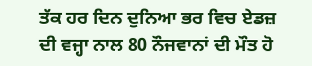ਤੱਕ ਹਰ ਦਿਨ ਦੁਨਿਆ ਭਰ ਵਿਚ ਏਡਜ਼ ਦੀ ਵਜ੍ਹਾ ਨਾਲ 80 ਨੌਜਵਾਨਾਂ ਦੀ ਮੌਤ ਹੋ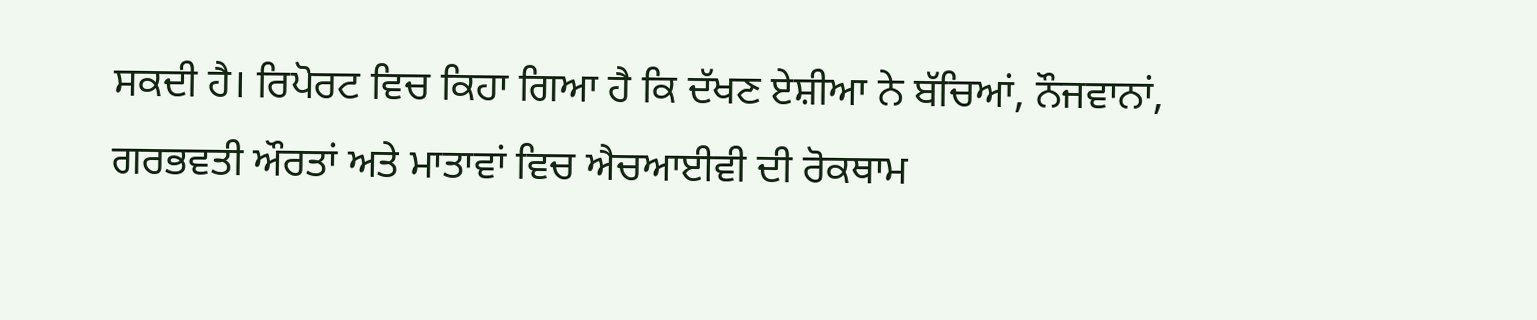ਸਕਦੀ ਹੈ। ਰਿਪੋਰਟ ਵਿਚ ਕਿਹਾ ਗਿਆ ਹੈ ਕਿ ਦੱਖਣ ਏਸ਼ੀਆ ਨੇ ਬੱਚਿਆਂ, ਨੌਜਵਾਨਾਂ, ਗਰਭਵਤੀ ਔਰਤਾਂ ਅਤੇ ਮਾਤਾਵਾਂ ਵਿਚ ਐਚਆਈਵੀ ਦੀ ਰੋਕਥਾਮ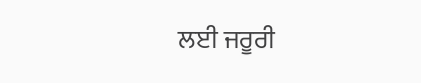ਲਈ ਜਰੂਰੀ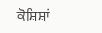ਕੋਸ਼ਿਸ਼ਾਂ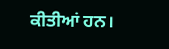ਕੀਤੀਆਂ ਹਨ।